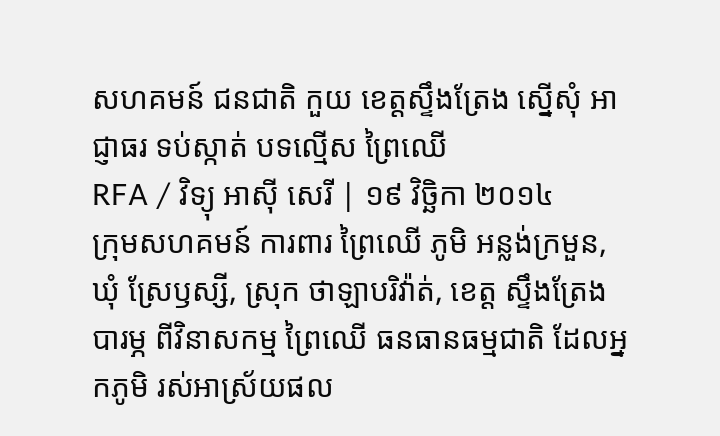សហគមន៍ ជនជាតិ កួយ ខេត្តស្ទឹងត្រែង ស្នើសុំ អាជ្ញាធរ ទប់ស្កាត់ បទល្មើស ព្រៃឈើ
RFA / វិទ្យុ អាស៊ី សេរី | ១៩ វិច្ឆិកា ២០១៤
ក្រុមសហគមន៍ ការពារ ព្រៃឈើ ភូមិ អន្លង់ក្រមួន, ឃុំ ស្រែឫស្សី, ស្រុក ថាឡាបរិវ៉ាត់, ខេត្ត ស្ទឹងត្រែង បារម្ភ ពីវិនាសកម្ម ព្រៃឈើ ធនធានធម្មជាតិ ដែលអ្នកភូមិ រស់អាស្រ័យផល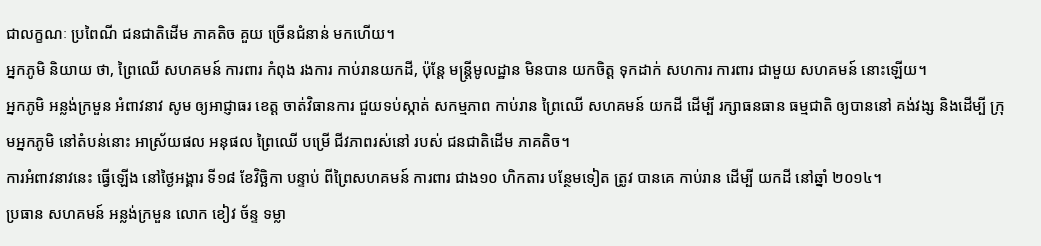ជាលក្ខណៈ ប្រពៃណី ជនជាតិដើម ភាគតិច គួយ ច្រើនជំនាន់ មកហើយ។
អ្នកភូមិ និយាយ ថា, ព្រៃឈើ សហគមន៍ ការពារ កំពុង រងការ កាប់រានយកដី, ប៉ុន្តែ មន្ត្រីមូលដ្ឋាន មិនបាន យកចិត្ត ទុកដាក់ សហការ ការពារ ជាមួយ សហគមន៍ នោះឡើយ។
អ្នកភូមិ អន្លង់ក្រមួន អំពាវនាវ សូម ឲ្យអាជ្ញាធរ ខេត្ត ចាត់វិធានការ ជួយទប់ស្កាត់ សកម្មភាព កាប់រាន ព្រៃឈើ សហគមន៍ យកដី ដើម្បី រក្សាធនធាន ធម្មជាតិ ឲ្យបាននៅ គង់វង្ស និងដើម្បី ក្រុមអ្នកភូមិ នៅតំបន់នោះ អាស្រ័យផល អនុផល ព្រៃឈើ បម្រើ ជីវភាពរស់នៅ របស់ ជនជាតិដើម ភាគតិច។
ការអំពាវនាវនេះ ធ្វើឡើង នៅថ្ងៃអង្គារ ទី១៨ ខែវិច្ឆិកា បន្ទាប់ ពីព្រៃសហគមន៍ ការពារ ជាង១០ ហិកតារ បន្ថែមទៀត ត្រូវ បានគេ កាប់រាន ដើម្បី យកដី នៅឆ្នាំ ២០១៤។
ប្រធាន សហគមន៍ អន្លង់ក្រមួន លោក ខៀវ ច័ន្ទ ទម្លា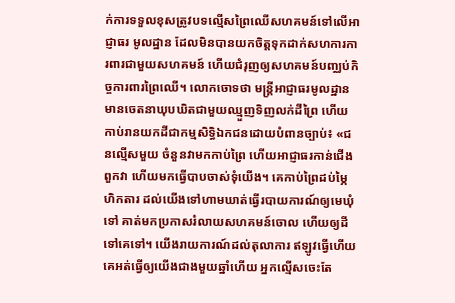ក់ការទទួលខុសត្រូវបទល្មើសព្រៃឈើសហគមន៍ទៅលើអាជ្ញាធរ មូលដ្ឋាន ដែលមិនបានយកចិត្តទុកដាក់សហការការពារជាមួយសហគមន៍ ហើយជំរុញឲ្យសហគមន៍បញ្ឈប់កិច្ចការពារព្រៃឈើ។ លោកចោទថា មន្ត្រីអាជ្ញាធរមូលដ្ឋានមានចេតនាឃុបឃិតជាមួយឈ្មួញទិញលក់ដីព្រៃ ហើយកាប់រានយកដីជាកម្មសិទ្ធិឯកជនដោយបំពានច្បាប់៖ «ជនល្មើសមួយ ចំនួនវាមកកាប់ព្រៃ ហើយអាជ្ញាធរកាន់ជើងពួកវា ហើយមកធ្វើបាបចាស់ទុំយើង។ គេកាប់ព្រៃដប់ម្ភៃហិកតារ ដល់យើងទៅហាមឃាត់ធ្វើរបាយការណ៍ឲ្យមេឃុំទៅ គាត់មកប្រកាសរំលាយសហគមន៍ចោល ហើយឲ្យដីទៅគេទៅ។ យើងរាយការណ៍ដល់តុលាការ ឥឡូវធ្វើហើយគេអត់ធ្វើឲ្យយើងជាងមួយឆ្នាំហើយ អ្នកល្មើសចេះតែ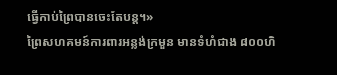ធ្វើកាប់ព្រៃបានចេះតែបន្ត។»
ព្រៃសហគមន៍ការពារអន្លង់ក្រមួន មានទំហំជាង ៨០០ហិ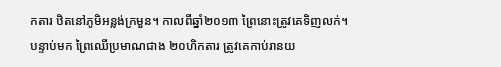កតារ ឋិតនៅភូមិអន្លង់ក្រមួន។ កាលពីឆ្នាំ២០១៣ ព្រៃនោះត្រូវគេទិញលក់។ បន្ទាប់មក ព្រៃឈើប្រមាណជាង ២០ហិកតារ ត្រូវគេកាប់រានយ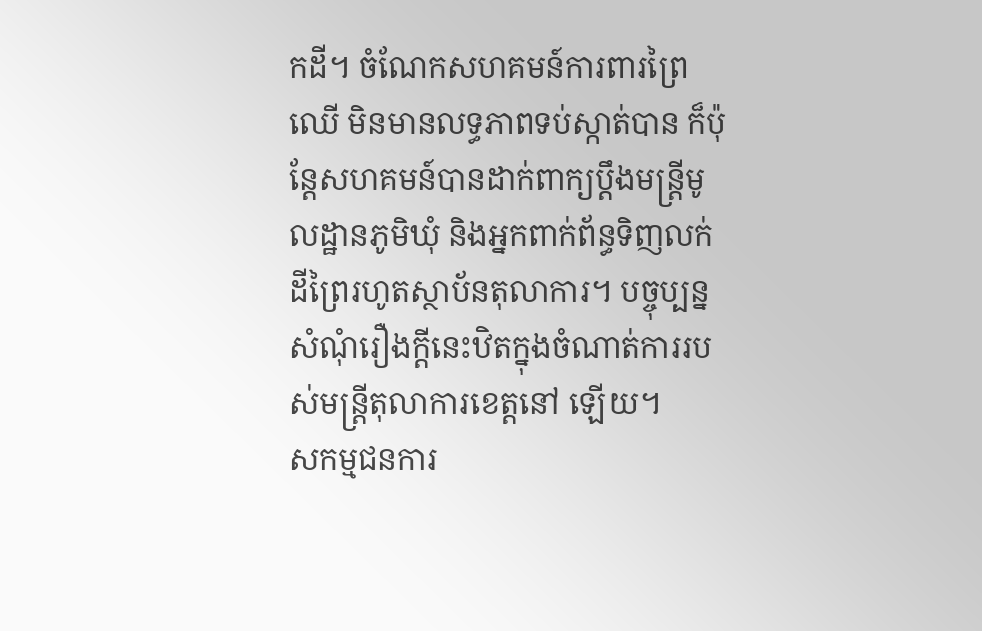កដី។ ចំណែកសហគមន៍ការពារព្រៃឈើ មិនមានលទ្ធភាពទប់ស្កាត់បាន ក៏ប៉ុន្តែសហគមន៍បានដាក់ពាក្យប្ដឹងមន្ត្រីមូលដ្ឋានភូមិឃុំ និងអ្នកពាក់ព័ន្ធទិញលក់ដីព្រៃរហូតស្ថាប័នតុលាការ។ បច្ចុប្បន្ន សំណុំរឿងក្តីនេះឋិតក្នុងចំណាត់ការរបស់មន្ត្រីតុលាការខេត្តនៅ ឡើយ។
សកម្មជនការ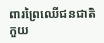ពារព្រៃឈើជនជាតិកួយ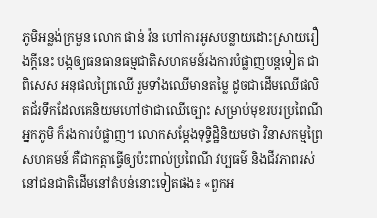ភូមិអន្លង់ក្រមួន លោក ផាន់ វ៉ន ហៅការអូសបន្លាយដោះស្រាយរឿងក្តីនេះ បង្កឲ្យធនធានធម្មជាតិសហគមន៍រងការបំផ្លាញបន្តទៀត ជាពិសេស អនុផលព្រៃឈើ រួមទាំងឈើមានតម្លៃ ដូចជាដើមឈើផលិតជ័រទឹកដែលគេនិយមហៅថាជាឈើច្បោះ សម្រាប់មុខរបរប្រពៃណីអ្នកភូមិ ក៏រងការបំផ្លាញ។ លោកសម្ដែងទុទ្ទិដ្ឋិនិយមថា វិនាសកម្មព្រៃសហគមន៍ គឺជាកត្តាធ្វើឲ្យប៉ះពាល់ប្រពៃណី វប្បធម៌ និងជីវភាពរស់នៅជនជាតិដើមនៅតំបន់នោះទៀតផង៖ «ពួកអ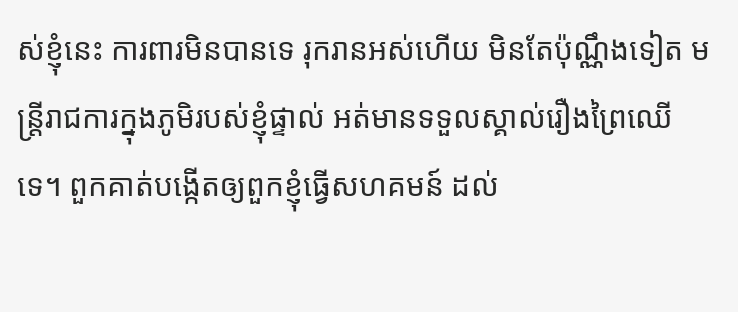ស់ខ្ញុំនេះ ការពារមិនបានទេ រុករានអស់ហើយ មិនតែប៉ុណ្ណឹងទៀត មន្ត្រីរាជការក្នុងភូមិរបស់ខ្ញុំផ្ទាល់ អត់មានទទួលស្គាល់រឿងព្រៃឈើទេ។ ពួកគាត់បង្កើតឲ្យពួកខ្ញុំធ្វើសហគមន៍ ដល់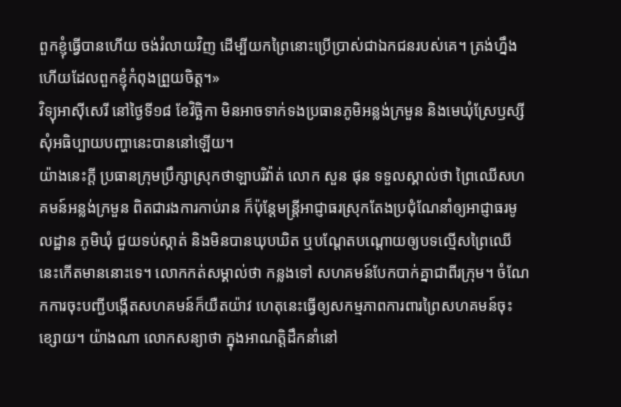ពួកខ្ញុំធ្វើបានហើយ ចង់រំលាយវិញ ដើម្បីយកព្រៃនោះប្រើប្រាស់ជាឯកជនរបស់គេ។ ត្រង់ហ្នឹងហើយដែលពួកខ្ញុំកំពុងព្រួយចិត្ត។»
វិទ្យុអាស៊ីសេរី នៅថ្ងៃទី១៨ ខែវិច្ឆិកា មិនអាចទាក់ទងប្រធានភូមិអន្លង់ក្រមួន និងមេឃុំស្រែឫស្សី សុំអធិប្បាយបញ្ហានេះបាននៅឡើយ។
យ៉ាងនេះក្តី ប្រធានក្រុមប្រឹក្សាស្រុកថាឡាបរិវ៉ាត់ លោក សួន ផុន ទទួលស្គាល់ថា ព្រៃឈើសហគមន៍អន្លង់ក្រមួន ពិតជារងការកាប់រាន ក៏ប៉ុន្តែមន្ត្រីអាជ្ញាធរស្រុកតែងប្រជុំណែនាំឲ្យអាជ្ញាធរមូលដ្ឋាន ភូមិឃុំ ជួយទប់ស្កាត់ និងមិនបានឃុបឃិត ឬបណ្តែតបណ្តោយឲ្យបទល្មើសព្រៃឈើនេះកើតមាននោះទេ។ លោកកត់សម្គាល់ថា កន្លងទៅ សហគមន៍បែកបាក់គ្នាជាពីរក្រុម។ ចំណែកការចុះបញ្ជីបង្កើតសហគមន៍ក៏យឺតយ៉ាវ ហេតុនេះធ្វើឲ្យសកម្មភាពការពារព្រៃសហគមន៍ចុះខ្សោយ។ យ៉ាងណា លោកសន្យាថា ក្នុងអាណត្តិដឹកនាំនៅ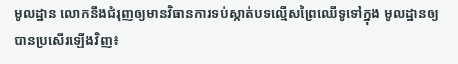មូលដ្ឋាន លោកនឹងជំរុញឲ្យមានវិធានការទប់ស្កាត់បទល្មើសព្រៃឈើទូទៅក្នុង មូលដ្ឋានឲ្យបានប្រសើរឡើងវិញ៖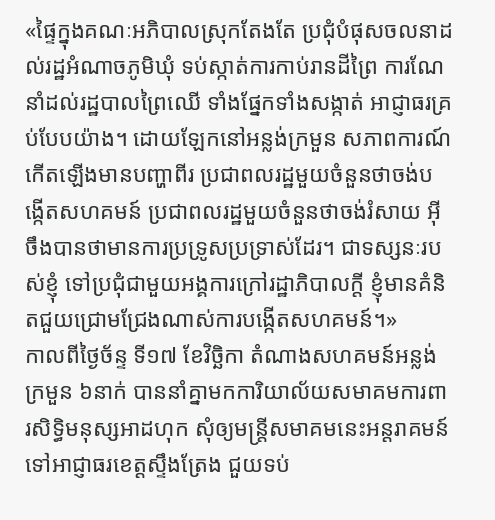«ផ្ទៃក្នុងគណៈអភិបាលស្រុកតែងតែ ប្រជុំបំផុសចលនាដល់រដ្ឋអំណាចភូមិឃុំ ទប់ស្កាត់ការកាប់រានដីព្រៃ ការណែនាំដល់រដ្ឋបាលព្រៃឈើ ទាំងផ្នែកទាំងសង្កាត់ អាជ្ញាធរគ្រប់បែបយ៉ាង។ ដោយឡែកនៅអន្លង់ក្រមួន សភាពការណ៍កើតឡើងមានបញ្ហាពីរ ប្រជាពលរដ្ឋមួយចំនួនថាចង់បង្កើតសហគមន៍ ប្រជាពលរដ្ឋមួយចំនួនថាចង់រំសាយ អ៊ីចឹងបានថាមានការប្រទ្រូសប្រទ្រាស់ដែរ។ ជាទស្សនៈរបស់ខ្ញុំ ទៅប្រជុំជាមួយអង្គការក្រៅរដ្ឋាភិបាលក្តី ខ្ញុំមានគំនិតជួយជ្រោមជ្រែងណាស់ការបង្កើតសហគមន៍។»
កាលពីថ្ងៃច័ន្ទ ទី១៧ ខែវិច្ឆិកា តំណាងសហគមន៍អន្លង់ក្រមួន ៦នាក់ បាននាំគ្នាមកការិយាល័យសមាគមការពារសិទ្ធិមនុស្សអាដហុក សុំឲ្យមន្ត្រីសមាគមនេះអន្តរាគមន៍ទៅអាជ្ញាធរខេត្តស្ទឹងត្រែង ជួយទប់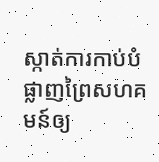ស្កាត់ការកាប់បំផ្លាញព្រៃសហគមន៍ឲ្យ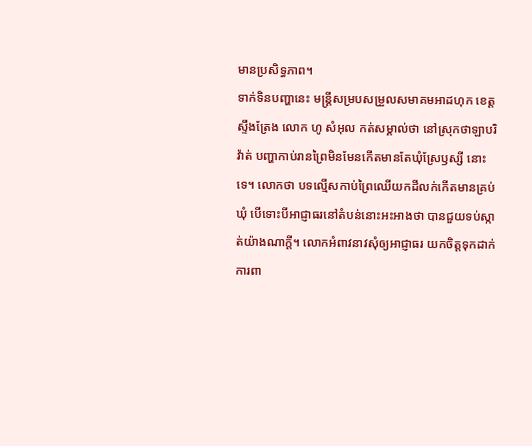មានប្រសិទ្ធភាព។
ទាក់ទិនបញ្ហានេះ មន្ត្រីសម្របសម្រួលសមាគមអាដហុក ខេត្តស្ទឹងត្រែង លោក ហូ សំអុល កត់សម្គាល់ថា នៅស្រុកថាឡាបរិវ៉ាត់ បញ្ហាកាប់រានព្រៃមិនមែនកើតមានតែឃុំស្រែឫស្សី នោះទេ។ លោកថា បទល្មើសកាប់ព្រៃឈើយកដីលក់កើតមានគ្រប់ឃុំ បើទោះបីអាជ្ញាធរនៅតំបន់នោះអះអាងថា បានជួយទប់ស្កាត់យ៉ាងណាក្តី។ លោកអំពាវនាវសុំឲ្យអាជ្ញាធរ យកចិត្តទុកដាក់ការពា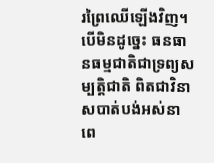រព្រៃឈើឡើងវិញ។ បើមិនដូច្នេះ ធនធានធម្មជាតិជាទ្រព្យសម្បត្តិជាតិ ពិតជាវិនាសបាត់បង់អស់នាពេ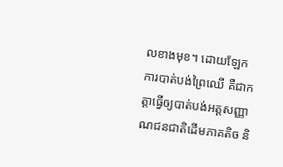លខាងមុខ។ ដោយឡែកការបាត់បង់ព្រៃឈើ គឺជាកត្តាធ្វើឲ្យបាត់បង់អត្តសញ្ញាណជនជាតិដើមភាគតិច និ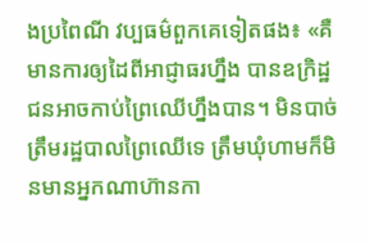ងប្រពៃណី វប្បធម៌ពួកគេទៀតផង៖ «គឺមានការឲ្យដៃពីអាជ្ញាធរហ្នឹង បានឧក្រិដ្ឋជនអាចកាប់ព្រៃឈើហ្នឹងបាន។ មិនបាច់ត្រឹមរដ្ឋបាលព្រៃឈើទេ ត្រឹមឃុំហាមក៏មិនមានអ្នកណាហ៊ានកា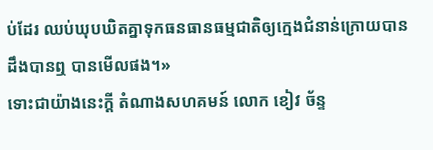ប់ដែរ ឈប់ឃុបឃិតគ្នាទុកធនធានធម្មជាតិឲ្យក្មេងជំនាន់ក្រោយបានដឹងបានឮ បានមើលផង។»
ទោះជាយ៉ាងនេះក្តី តំណាងសហគមន៍ លោក ខៀវ ច័ន្ទ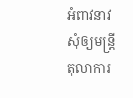អំពាវនាវសុំឲ្យមន្ត្រីតុលាការ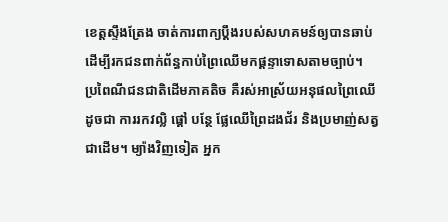ខេត្តស្ទឹងត្រែង ចាត់ការពាក្យប្ដឹងរបស់សហគមន៍ឲ្យបានឆាប់ ដើម្បីរកជនពាក់ព័ន្ធកាប់ព្រៃឈើមកផ្ដន្ទាទោសតាមច្បាប់។
ប្រពៃណីជនជាតិដើមភាគតិច គឺរស់អាស្រ័យអនុផលព្រៃឈើ ដូចជា ការរកវល្លិ ផ្ដៅ បន្ថែ ផ្លែឈើព្រៃដងជ័រ និងប្រមាញ់សត្វ ជាដើម។ ម្យ៉ាងវិញទៀត អ្នក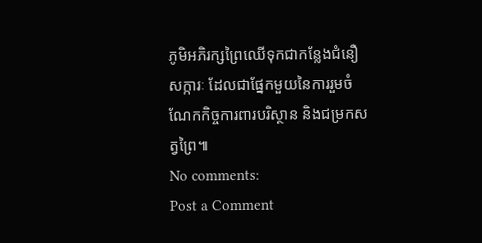ភូមិអភិរក្សព្រៃឈើទុកជាកន្លែងជំនឿសក្ការៈ ដែលជាផ្នែកមួយនៃការរួមចំណែកកិច្ចការពារបរិស្ថាន និងជម្រកសត្វព្រៃ៕
No comments:
Post a Comment